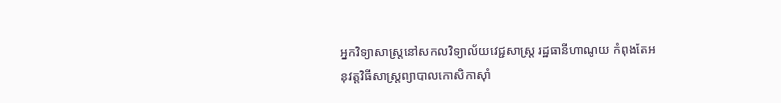អ្នកវិទ្យាសាស្ត្រនៅសកលវិទ្យាល័យវេជ្ជសាស្ត្រ រដ្ឋធានីហាណូយ កំពុងតែអនុវត្តវិធីសាស្ត្រព្យាបាលកោសិកាស៊ាំ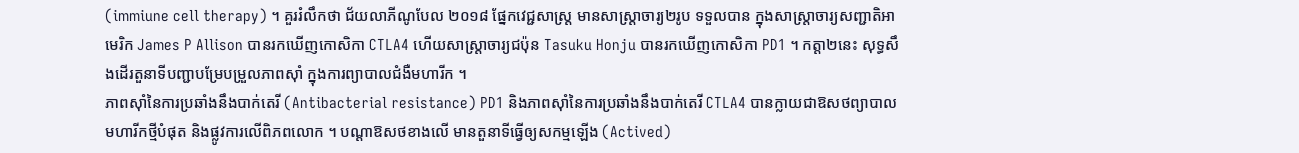(immiune cell therapy) ។ គួររំលឹកថា ជ័យលាភីណូបែល ២០១៨ ផ្នែកវេជ្ជសាស្ត្រ មានសាស្ត្រាចារ្យ២រូប ទទួលបាន ក្នុងសាស្ត្រាចារ្យសញ្ជាតិអាមេរិក James P Allison បានរកឃើញកោសិកា CTLA4 ហើយសាស្ត្រាចារ្យជប៉ុន Tasuku Honju បានរកឃើញកោសិកា PD1 ។ កត្តា២នេះ សុទ្ធសឹងដើរតួនាទីបញ្ជាបម្រែបម្រួលភាពស៊ាំ ក្នុងការព្យាបាលជំងឺមហារីក ។
ភាពស៊ាំនៃការប្រឆាំងនឹងបាក់តេរី (Antibacterial resistance) PD1 និងភាពស៊ាំនៃការប្រឆាំងនឹងបាក់តេរី CTLA4 បានក្លាយជាឱសថព្យាបាលមហារីកថ្មីបំផុត និងផ្លូវការលើពិភពលោក ។ បណ្តាឱសថខាងលើ មានតួនាទីធ្វើឲ្យសកម្មឡើង (Actived)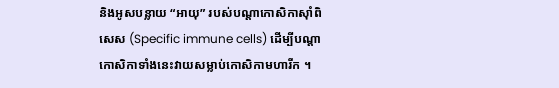និងអូសបន្លាយ “អាយុ” របស់បណ្តាកោសិកាស៊ាំពិសេស (Specific immune cells) ដើម្បីបណ្តាកោសិកាទាំងនេះវាយសម្លាប់កោសិកាមហារីក ។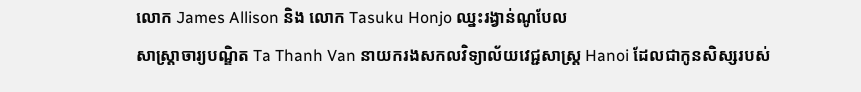លោក James Allison និង លោក Tasuku Honjo ឈ្នះរង្វាន់ណូបែល
សាស្ត្រាចារ្យបណ្ឌិត Ta Thanh Van នាយករងសកលវិទ្យាល័យវេជ្ជសាស្ត្រ Hanoi ដែលជាកូនសិស្សរបស់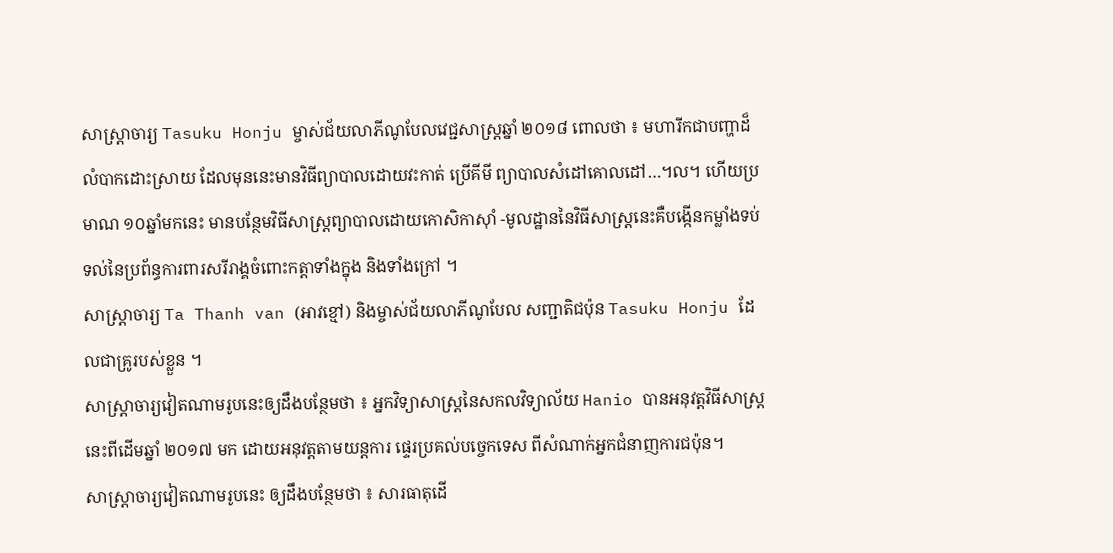សាស្ត្រាចារ្យ Tasuku Honju ម្ចាស់ជ័យលាភីណូបែលវេជ្ជសាស្ត្រឆ្នាំ ២០១៨ ពោលថា ៖ មហារីកជាបញ្ហាដ៏លំបាកដោះស្រាយ ដែលមុននេះមានវិធីព្យាបាលដោយវះកាត់ ប្រើគីមី ព្យាបាលសំដៅគោលដៅ…។ល។ ហើយប្រមាណ ១០ឆ្នាំមកនេះ មានបន្ថែមវិធីសាស្ត្រព្យាបាលដោយកោសិកាស៊ាំ -មូលដ្ឋាននៃវិធីសាស្ត្រនេះគឺបង្កើនកម្លាំងទប់ទល់នៃប្រព័ន្ធការពារសរីរាង្គចំពោះកត្តាទាំងក្នុង និងទាំងក្រៅ ។
សាស្ត្រាចារ្យ Ta Thanh van (អាវខ្មៅ) និងម្ចាស់ជ័យលាភីណូបែល សញ្ជាតិជប៉ុន Tasuku Honju ដែលជាគ្រូរបស់ខ្លួន ។
សាស្ត្រាចារ្យវៀតណាមរូបនេះឲ្យដឹងបន្ថែមថា ៖ អ្នកវិទ្យាសាស្ត្រនៃសកលវិទ្យាល័យ Hanio បានអនុវត្តវិធីសាស្ត្រនេះពីដើមឆ្នាំ ២០១៧ មក ដោយអនុវត្តតាមយន្តការ ផ្ទេរប្រគល់បច្ចេកទេស ពីសំណាក់អ្នកជំនាញការជប៉ុន។
សាស្ត្រាចារ្យវៀតណាមរូបនេះ ឲ្យដឹងបន្ថែមថា ៖ សារធាតុដើ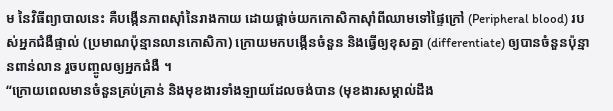ម នៃវិធីព្យាបាលនេះ គឺបង្កើនភាពស៊ាំនៃរាងកាយ ដោយផ្តាច់យកកោសិកាស៊ាំពីឈាមទៅផ្ទៃក្រៅ (Peripheral blood) របស់អ្នកជំងឺផ្ទាល់ (ប្រមាណប៉ុន្មានលានកោសិកា) ក្រោយមកបង្កើនចំនួន និងធ្វើឲ្យខុសគ្នា (differentiate) ឲ្យបានចំនួនប៉ុន្មានពាន់លាន រួចបញ្ចូលឲ្យអ្នកជំងឺ ។
“ក្រោយពេលមានចំនួនគ្រប់គ្រាន់ និងមុខងារទាំងឡាយដែលចង់បាន (មុខងារសម្គាល់ដឹង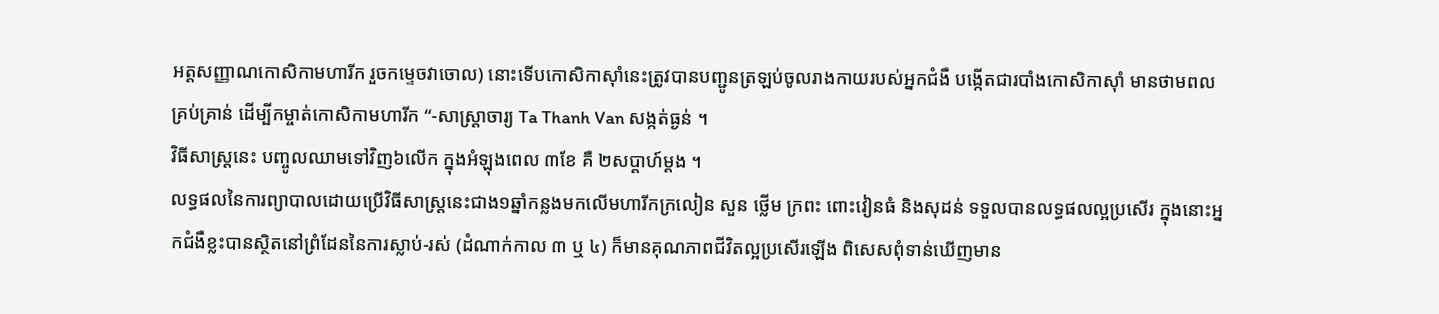អត្តសញ្ញាណកោសិកាមហារីក រួចកម្ទេចវាចោល) នោះទើបកោសិកាស៊ាំនេះត្រូវបានបញ្ជូនត្រឡប់ចូលរាងកាយរបស់អ្នកជំងឺ បង្កើតជារបាំងកោសិកាស៊ាំ មានថាមពលគ្រប់គ្រាន់ ដើម្បីកម្ចាត់កោសិកាមហារីក “-សាស្ត្រាចារ្យ Ta Thanh Van សង្កត់ធ្ងន់ ។
វិធីសាស្ត្រនេះ បញ្ចូលឈាមទៅវិញ៦លើក ក្នុងអំឡុងពេល ៣ខែ គឺ ២សប្តាហ៍ម្តង ។
លទ្ធផលនៃការព្យាបាលដោយប្រើវិធីសាស្ត្រនេះជាង១ឆ្នាំកន្លងមកលើមហារីកក្រលៀន សួន ថ្លើម ក្រពះ ពោះវៀនធំ និងសុដន់ ទទួលបានលទ្ធផលល្អប្រសើរ ក្នុងនោះអ្នកជំងឺខ្លះបានស្ថិតនៅព្រំដែននៃការស្លាប់-រស់ (ដំណាក់កាល ៣ ឬ ៤) ក៏មានគុណភាពជីវិតល្អប្រសើរឡើង ពិសេសពុំទាន់ឃើញមាន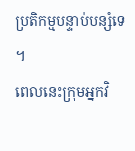ប្រតិកម្មបន្ទាប់បន្សំទេ ។
ពេលនេះក្រុមអ្នកវិ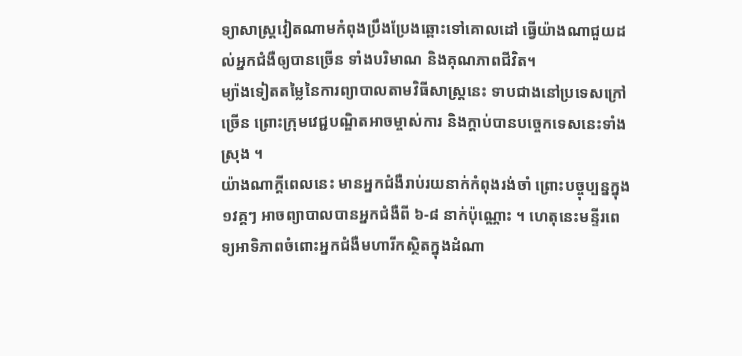ទ្យាសាស្ត្រវៀតណាមកំពុងប្រឹងប្រែងឆ្ពោះទៅគោលដៅ ធ្វើយ៉ាងណាជួយដល់អ្នកជំងឺឲ្យបានច្រើន ទាំងបរិមាណ និងគុណភាពជីវិត។
ម្យ៉ាងទៀតតម្លៃនៃការព្យាបាលតាមវិធីសាស្ត្រនេះ ទាបជាងនៅប្រទេសក្រៅច្រើន ព្រោះក្រុមវេជ្ជបណ្ឌិតអាចម្ចាស់ការ និងក្តាប់បានបច្ចេកទេសនេះទាំងស្រុង ។
យ៉ាងណាក្តីពេលនេះ មានអ្នកជំងឺរាប់រយនាក់កំពុងរង់ចាំ ព្រោះបច្ចុប្បន្នក្នុង១វគ្គៗ អាចព្យាបាលបានអ្នកជំងឺពី ៦-៨ នាក់ប៉ុណ្ណោះ ។ ហេតុនេះមន្ទីរពេទ្យអាទិភាពចំពោះអ្នកជំងឺមហារីកស្ថិតក្នុងដំណា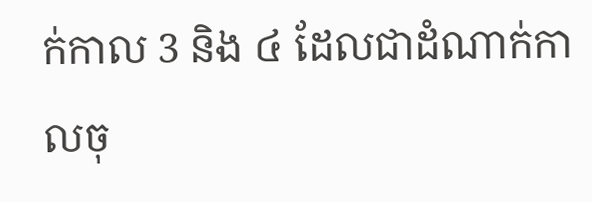ក់កាល 3 និង ៤ ដែលជាដំណាក់កាលចុ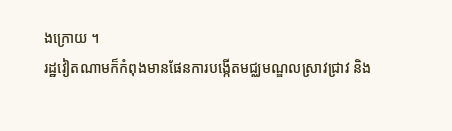ងក្រោយ ។
រដ្ឋវៀតណាមក៏កំពុងមានផែនការបង្កើតមជ្ឈមណ្ឌលស្រាវជ្រាវ និង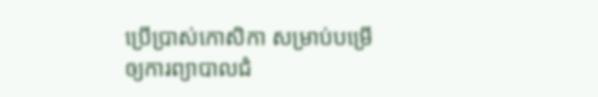ប្រើប្រាស់កោសិកា សម្រាប់បម្រើឲ្យការព្យាបាលជំ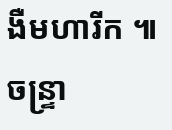ងឺមហារីក ៕ ចន្ទ្រា